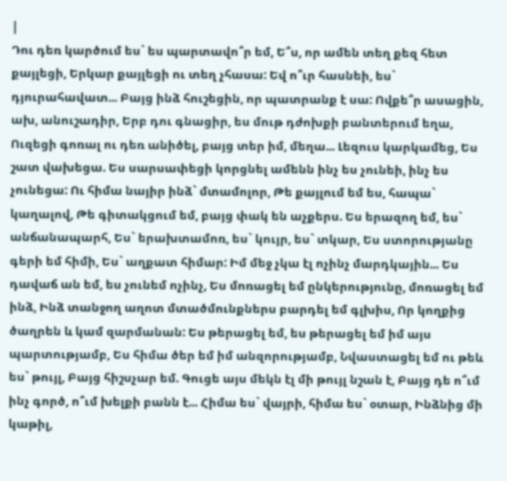|
Դու դեռ կարծում ես` ես պարտավո՞ր եմ, Ե՞ս, որ ամեն տեղ քեզ հետ քայլեցի, Երկար քայլեցի ու տեղ չհասա: Եվ ո՞ւր հասնեի, ես` դյուրահավատ... Բայց ինձ հուշեցին, որ պատրանք է սա: Ովքե՞ր ասացին, ախ, անուշադիր, Երբ դու գնացիր, ես մութ դժոխքի բանտերում եղա, Ուզեցի գոռալ ու դեռ անիծել, բայց տեր իմ, մեղա... Լեզուս կարկամեց, Ես շատ վախեցա. Ես սարսափեցի կորցնել ամենն ինչ ես չունեի, ինչ ես չունեցա: Ու հիմա նայիր ինձ` մտամոլոր, Թե քայլում եմ ես, հապա` կաղալով, Թե գիտակցում եմ, բայց փակ են աչքերս. Ես երազող եմ, ես` անճանապարհ, Ես` երախտամոռ, ես` կույր, ես` տկար, Ես ստորությանը գերի եմ հիմի, Ես` աղքատ հիմար: Իմ մեջ չկա էլ ոչինչ մարդկային... Ես դավաճ ան եմ, ես չունեմ ոչինչ, Ես մոռացել եմ ընկերությունը, մոռացել եմ ինձ, Ինձ տանջող աղոտ մտածմունքներս բարդել եմ գլխիս, Որ կողքից ծաղրեն և կամ զարմանան: Ես թերացել եմ, ես թերացել եմ իմ այս պարտությամբ, Ես հիմա ծեր եմ իմ անզորությամբ, Նվաստացել եմ ու թեև ես` թույլ, Բայց հիշսչար եմ. Գուցե այս մեկն էլ մի թույլ նշան է, Բայց դե ո՞ւմ ինչ գործ, ո՞ւմ խելքի բանն է... Հիմա ես` վայրի, հիմա ես` օտար, Ինձնից մի կաթիլ,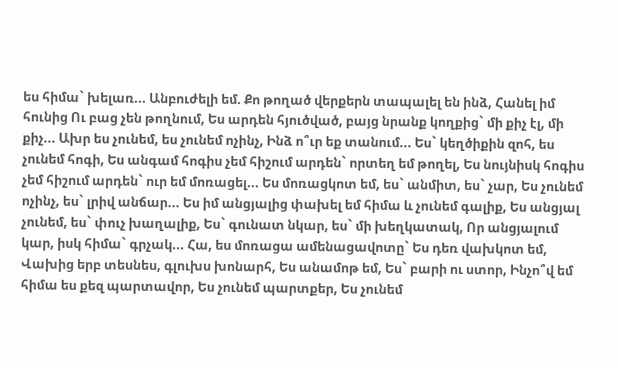ես հիմա` խելառ... Անբուժելի եմ. Քո թողած վերքերն տապալել են ինձ, Հանել իմ հունից Ու բաց չեն թողնում, Ես արդեն հյուծված, բայց նրանք կողքից` մի քիչ էլ, մի քիչ... Ախր ես չունեմ, ես չունեմ ոչինչ, Ինձ ո՞ւր եք տանում... Ես` կեղծիքին զոհ, ես չունեմ հոգի, Ես անգամ հոգիս չեմ հիշում արդեն` որտեղ եմ թողել, Ես նույնիսկ հոգիս չեմ հիշում արդեն` ուր եմ մոռացել... Ես մոռացկոտ եմ, ես` անմիտ, ես` չար, Ես չունեմ ոչինչ, ես` լրիվ անճար... Ես իմ անցյալից փախել եմ հիմա և չունեմ գալիք, Ես անցյալ չունեմ, ես` փուչ խաղալիք, Ես` գունատ նկար, ես` մի խեղկատակ, Որ անցյալում կար, իսկ հիմա` գրչակ... Հա, ես մոռացա ամենացավոտը` Ես դեռ վախկոտ եմ, Վախից երբ տեսնես, գլուխս խոնարհ, Ես անամոթ եմ, Ես` բարի ու ստոր, Ինչո՞վ եմ հիմա ես քեզ պարտավոր, Ես չունեմ պարտքեր, Ես չունեմ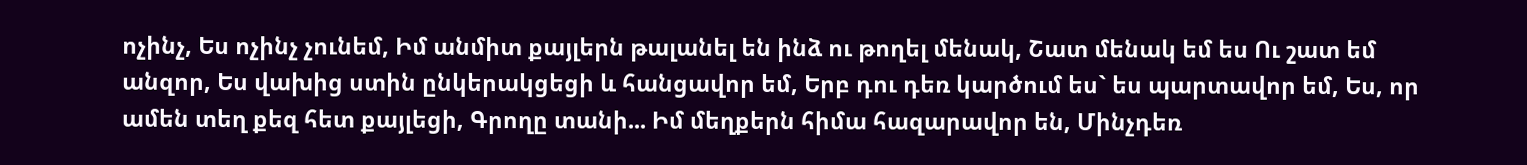ոչինչ, Ես ոչինչ չունեմ, Իմ անմիտ քայլերն թալանել են ինձ ու թողել մենակ, Շատ մենակ եմ ես Ու շատ եմ անզոր, Ես վախից ստին ընկերակցեցի և հանցավոր եմ, Երբ դու դեռ կարծում ես` ես պարտավոր եմ, Ես, որ ամեն տեղ քեզ հետ քայլեցի, Գրողը տանի... Իմ մեղքերն հիմա հազարավոր են, Մինչդեռ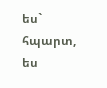ես` հպարտ, ես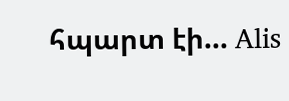հպարտ էի... Alis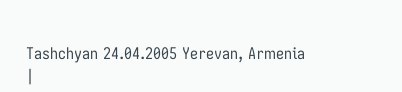Tashchyan 24.04.2005 Yerevan, Armenia
|